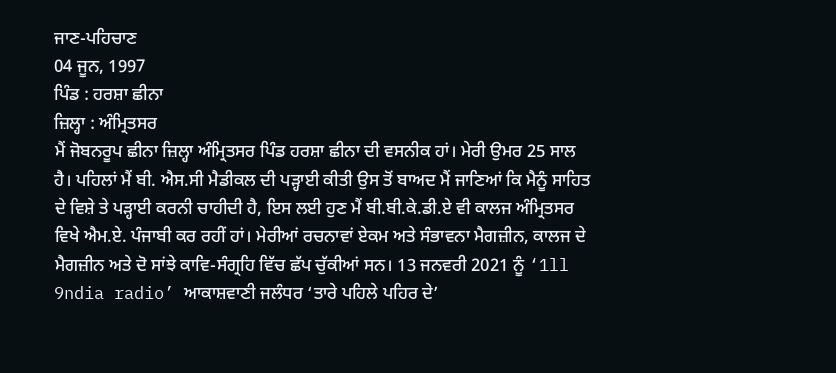ਜਾਣ-ਪਹਿਚਾਣ
04 ਜੂਨ, 1997
ਪਿੰਡ : ਹਰਸ਼ਾ ਛੀਨਾ
ਜ਼ਿਲ੍ਹਾ : ਅੰਮ੍ਰਿਤਸਰ
ਮੈਂ ਜੋਬਨਰੂਪ ਛੀਨਾ ਜ਼ਿਲ੍ਹਾ ਅੰਮ੍ਰਿਤਸਰ ਪਿੰਡ ਹਰਸ਼ਾ ਛੀਨਾ ਦੀ ਵਸਨੀਕ ਹਾਂ। ਮੇਰੀ ਉਮਰ 25 ਸਾਲ ਹੈ। ਪਹਿਲਾਂ ਮੈਂ ਬੀ. ਐਸ.ਸੀ ਮੈਡੀਕਲ ਦੀ ਪੜ੍ਹਾਈ ਕੀਤੀ ਉਸ ਤੋਂ ਬਾਅਦ ਮੈਂ ਜਾਣਿਆਂ ਕਿ ਮੈਨੂੰ ਸਾਹਿਤ ਦੇ ਵਿਸ਼ੇ ਤੇ ਪੜ੍ਹਾਈ ਕਰਨੀ ਚਾਹੀਦੀ ਹੈ, ਇਸ ਲਈ ਹੁਣ ਮੈਂ ਬੀ.ਬੀ.ਕੇ.ਡੀ.ਏ ਵੀ ਕਾਲਜ ਅੰਮ੍ਰਿਤਸਰ ਵਿਖੇ ਐਮ.ਏ. ਪੰਜਾਬੀ ਕਰ ਰਹੀਂ ਹਾਂ। ਮੇਰੀਆਂ ਰਚਨਾਵਾਂ ਏਕਮ ਅਤੇ ਸੰਭਾਵਨਾ ਮੈਗਜ਼ੀਨ, ਕਾਲਜ ਦੇ ਮੈਗਜ਼ੀਨ ਅਤੇ ਦੋ ਸਾਂਝੇ ਕਾਵਿ-ਸੰਗ੍ਰਹਿ ਵਿੱਚ ਛੱਪ ਚੁੱਕੀਆਂ ਸਨ। 13 ਜਨਵਰੀ 2021 ਨੂੰ ‘1ll 9ndia radio’ ਆਕਾਸ਼ਵਾਣੀ ਜਲੰਧਰ ‘ਤਾਰੇ ਪਹਿਲੇ ਪਹਿਰ ਦੇ’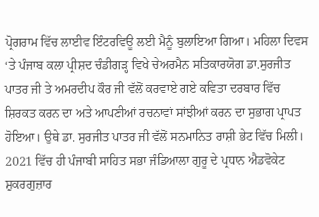ਪ੍ਰੋਗਰਾਮ ਵਿੱਚ ਲਾਈਵ ਇੰਟਰਵਿਊ ਲਈ ਮੈਨੂੰ ਬੁਲਾਇਆ ਗਿਆ। ਮਹਿਲਾ ਦਿਵਸ ‘ਤੇ ਪੰਜਾਬ ਕਲਾ ਪ੍ਰੀਸ਼ਦ ਚੰਡੀਗੜ੍ਹ ਵਿਖੇ ਚੇਅਰਮੈਨ ਸਤਿਕਾਰਯੋਗ ਡਾ.ਸੁਰਜੀਤ ਪਾਤਰ ਜੀ ਤੇ ਅਮਰਦੀਪ ਕੌਰ ਜੀ ਵੱਲੋਂ ਕਰਵਾਏ ਗਏ ਕਵਿਤਾ ਦਰਬਾਰ ਵਿੱਚ ਸ਼ਿਰਕਤ ਕਰਨ ਦਾ ਅਤੇ ਆਪਣੀਆਂ ਰਚਨਾਵਾਂ ਸਾਂਝੀਆਂ ਕਰਨ ਦਾ ਸੁਭਾਗ ਪ੍ਰਾਪਤ ਹੋਇਆ। ਉਥੇ ਡਾ. ਸੁਰਜੀਤ ਪਾਤਰ ਜੀ ਵੱਲੋਂ ਸਨਮਾਨਿਤ ਰਾਸ਼ੀ ਭੇਟ ਵਿੱਚ ਮਿਲੀ। 2021 ਵਿੱਚ ਹੀ ਪੰਜਾਬੀ ਸਾਹਿਤ ਸਭਾ ਜੰਡਿਆਲਾ ਗੁਰੂ ਦੇ ਪ੍ਰਧਾਨ ਐਡਵੋਕੇਟ ਸ਼ੁਕਰਗੁਜ਼ਾਰ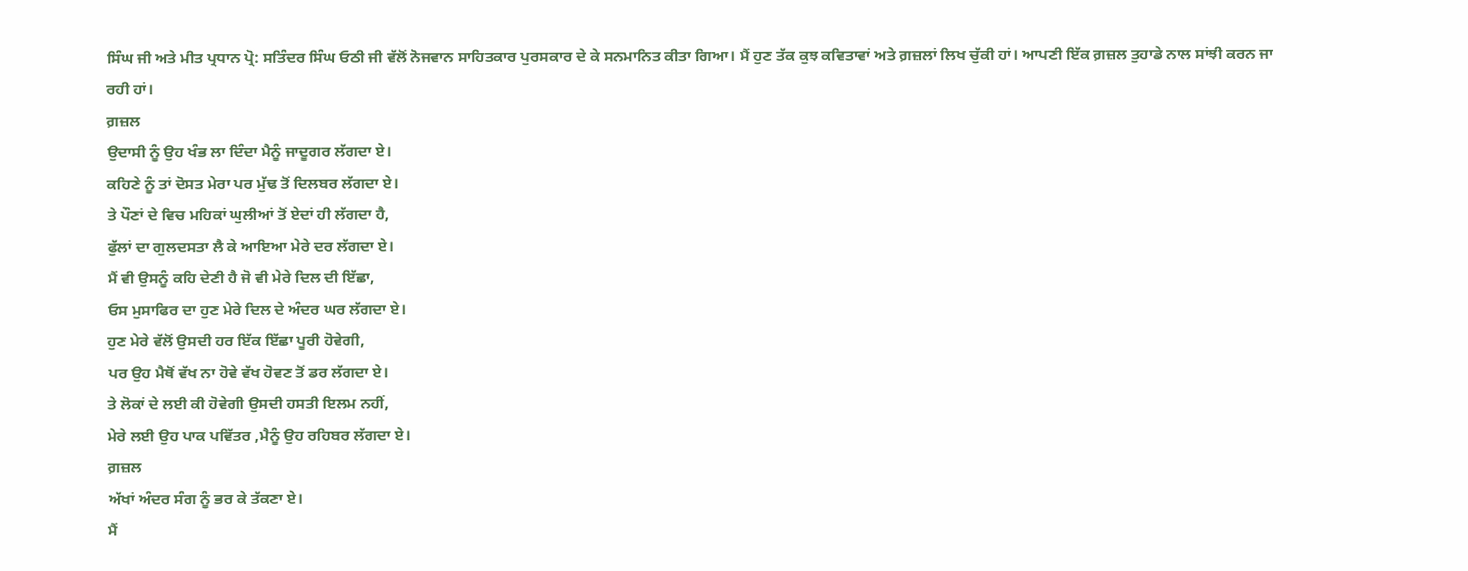ਸਿੰਘ ਜੀ ਅਤੇ ਮੀਤ ਪ੍ਰਧਾਨ ਪ੍ਰੋ: ਸਤਿੰਦਰ ਸਿੰਘ ਓਠੀ ਜੀ ਵੱਲੋਂ ਨੋਜਵਾਨ ਸਾਹਿਤਕਾਰ ਪੁਰਸਕਾਰ ਦੇ ਕੇ ਸਨਮਾਨਿਤ ਕੀਤਾ ਗਿਆ। ਮੈਂ ਹੁਣ ਤੱਕ ਕੁਝ ਕਵਿਤਾਵਾਂ ਅਤੇ ਗ਼ਜ਼ਲਾਂ ਲਿਖ ਚੁੱਕੀ ਹਾਂ। ਆਪਣੀ ਇੱਕ ਗ਼ਜ਼ਲ ਤੁਹਾਡੇ ਨਾਲ ਸਾਂਝੀ ਕਰਨ ਜਾ ਰਹੀ ਹਾਂ।
ਗ਼ਜ਼ਲ
ਉਦਾਸੀ ਨੂੰ ਉਹ ਖੰਭ ਲਾ ਦਿੰਦਾ ਮੈਨੂੰ ਜਾਦੂਗਰ ਲੱਗਦਾ ਏ।
ਕਹਿਣੇ ਨੂੰ ਤਾਂ ਦੋਸਤ ਮੇਰਾ ਪਰ ਮੁੱਢ ਤੋਂ ਦਿਲਬਰ ਲੱਗਦਾ ਏ।
ਤੇ ਪੌਣਾਂ ਦੇ ਵਿਚ ਮਹਿਕਾਂ ਘੁਲੀਆਂ ਤੋਂ ਏਦਾਂ ਹੀ ਲੱਗਦਾ ਹੈ,
ਫੁੱਲਾਂ ਦਾ ਗੁਲਦਸਤਾ ਲੈ ਕੇ ਆਇਆ ਮੇਰੇ ਦਰ ਲੱਗਦਾ ਏ।
ਮੈਂ ਵੀ ਉਸਨੂੰ ਕਹਿ ਦੇਣੀ ਹੈ ਜੋ ਵੀ ਮੇਰੇ ਦਿਲ ਦੀ ਇੱਛਾ,
ਓਸ ਮੁਸਾਫਿਰ ਦਾ ਹੁਣ ਮੇਰੇ ਦਿਲ ਦੇ ਅੰਦਰ ਘਰ ਲੱਗਦਾ ਏ।
ਹੁਣ ਮੇਰੇ ਵੱਲੋਂ ਉਸਦੀ ਹਰ ਇੱਕ ਇੱਛਾ ਪੂਰੀ ਹੋਵੇਗੀ,
ਪਰ ਉਹ ਮੈਥੋਂ ਵੱਖ ਨਾ ਹੋਵੇ ਵੱਖ ਹੋਵਣ ਤੋਂ ਡਰ ਲੱਗਦਾ ਏ।
ਤੇ ਲੋਕਾਂ ਦੇ ਲਈ ਕੀ ਹੋਵੇਗੀ ਉਸਦੀ ਹਸਤੀ ਇਲਮ ਨਹੀਂ,
ਮੇਰੇ ਲਈ ਉਹ ਪਾਕ ਪਵਿੱਤਰ ,ਮੈਨੂੰ ਉਹ ਰਹਿਬਰ ਲੱਗਦਾ ਏ।
ਗ਼ਜ਼ਲ
ਅੱਖਾਂ ਅੰਦਰ ਸੰਗ ਨੂੰ ਭਰ ਕੇ ਤੱਕਣਾ ਏ।
ਮੈਂ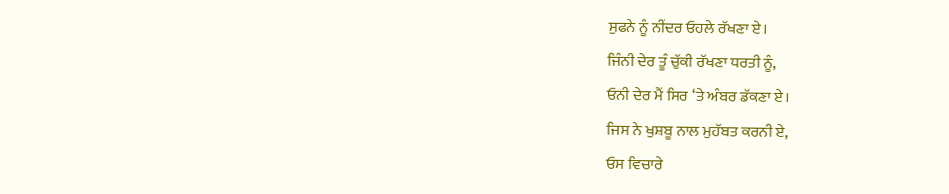ਸੁਫਨੇ ਨੂੰ ਨੀਂਦਰ ਓਹਲੇ ਰੱਖਣਾ ਏ।
ਜਿੰਨੀ ਦੇਰ ਤੂੰ ਚੁੱਕੀ ਰੱਖਣਾ ਧਰਤੀ ਨੂੰ,
ਓਨੀ ਦੇਰ ਮੈਂ ਸਿਰ ‘ਤੇ ਅੰਬਰ ਡੱਕਣਾ ਏ।
ਜਿਸ ਨੇ ਖੁਸ਼ਬੂ ਨਾਲ ਮੁਹੱਬਤ ਕਰਨੀ ਏ,
ਓਸ ਵਿਚਾਰੇ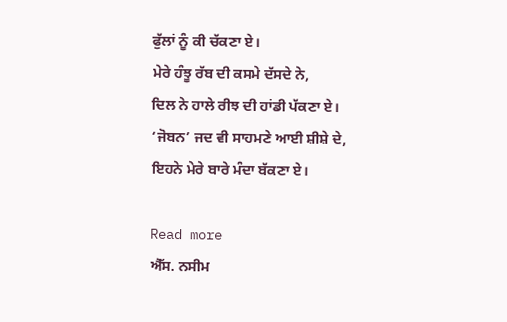ਫੁੱਲਾਂ ਨੂੰ ਕੀ ਚੱਕਣਾ ਏ।
ਮੇਰੇ ਹੰਝੂ ਰੱਬ ਦੀ ਕਸਮੇ ਦੱਸਦੇ ਨੇ,
ਦਿਲ ਨੇ ਹਾਲੇ ਰੀਝ ਦੀ ਹਾਂਡੀ ਪੱਕਣਾ ਏ।
‘ਜੋਬਨ’ ਜਦ ਵੀ ਸਾਹਮਣੇ ਆਈ ਸ਼ੀਸ਼ੇ ਦੇ,
ਇਹਨੇ ਮੇਰੇ ਬਾਰੇ ਮੰਦਾ ਬੱਕਣਾ ਏ।

Read more
ਐੱਸ. ਨਸੀਮ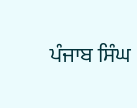ਪੰਜਾਬ ਸਿੰਘ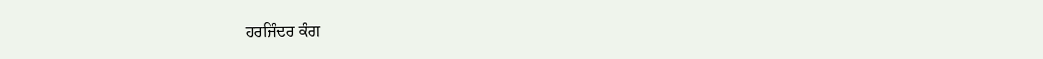ਹਰਜਿੰਦਰ ਕੰਗ